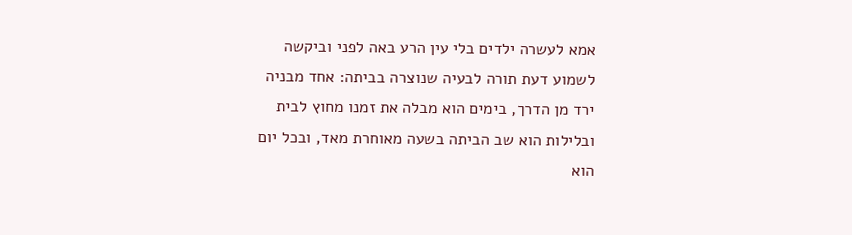אמא לעשרה ילדים בלי עין הרע באה לפני וביקשה לשמוע דעת תורה לבעיה שנוצרה בביתה: אחד מבניה ירד מן הדרך, בימים הוא מבלה את זמנו מחוץ לבית ובלילות הוא שב הביתה בשעה מאוחרת מאד, ובכל יום הוא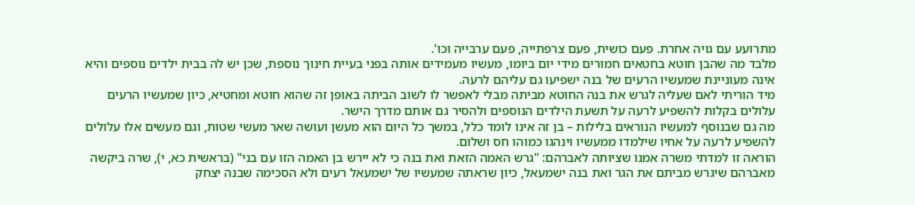מתרועע עם גויה אחרת. פעם כושית, פעם צרפתייה, פעם ערבייה וכו'.
מלבד מה שהבן חוטא בחטאים חמורים מידי יום ביומו, מעשיו מעמידים אותה בפני בעיית חינוך נוספת, שכן יש לה בבית ילדים נוספים והיא אינה מעוניינת שמעשיו הרעים של בנה ישפיעו גם עליהם לרעה.
מיד הוריתי לאם שעליה לגרש את בנה החוטא מביתה מבלי לאפשר לו לשוב הביתה באופן זה שהוא חוטא ומחטיא, כיון שמעשיו הרעים עלולים בקלות להשפיע לרעה על תשעת הילדים הנוספים ולהסיר גם אותם מדרך הישר.
מה גם שבנוסף למעשיו הנוראים בלילות – בן זה אינו לומד כלל, במשך כל היום הוא מעשן ועושה שאר מעשי שטות, וגם מעשים אלו עלולים להשפיע לרעה על אחיו שילמדו ממעשיו וינהגו כמוהו חס ושלום.
הוראה זו למדתי משרה אמנו שציותה לאברהם: "גרש האמה הזאת ואת בנה כי לא יירש בן האמה הזו עם בני" (בראשית כא, י), שרה ביקשה מאברהם שיגרש מביתם את הגר ואת בנה ישמעאל, כיון שראתה שמעשיו של ישמעאל רעים ולא הסכימה שבנה יצחק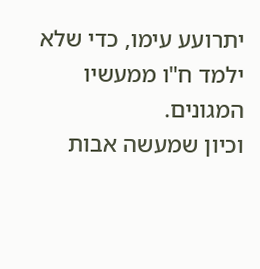יתרועע עימו, כדי שלא ילמד ח"ו ממעשיו המגונים.
וכיון שמעשה אבות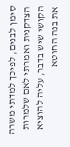סימן לבנים, לפיכך למדתי משרה הצדקנית ואמרתי לאם שלמרות הקושי שיש בדבר, עליה להוציא את בנה החוטא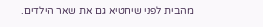מהבית לפני שיחטיא גם את שאר הילדים.